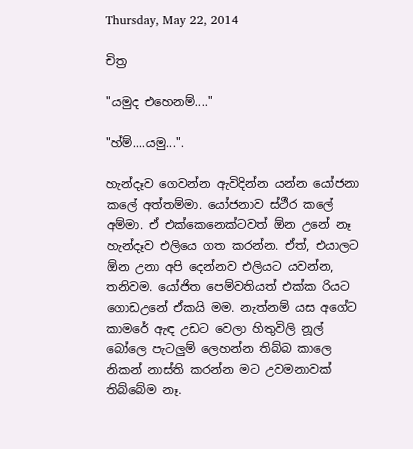Thursday, May 22, 2014

චිත්‍ර

"යමුද එහෙනම්...."

"හ්ම්....යමු...".

හැන්දෑව ගෙවන්න ඇවිදින්න යන්න යෝජනා කලේ අත්තම්මා. යෝජනාව ස්ථීර කලේ අම්මා. ඒ එක්කෙනෙක්ටවත් ඕන උනේ නෑ හැන්දෑව එලියෙ ගත කරන්න. ඒත්, එයාලට ඕන උනා අපි දෙන්නව එලියට යවන්න, තනිවම. යෝජිත පෙම්වතියත් එක්ක රියට ගොඩඋනේ ඒකයි මම. නැත්නම් යස අගේට කාමරේ ඇඳ උඩට වෙලා හිතුවිලි නූල් බෝලෙ පැටලුම් ලෙහන්න තිබ්බ කාලෙ නිකන් නාස්ති කරන්න මට උවමනාවක් තිබ්බේම නෑ.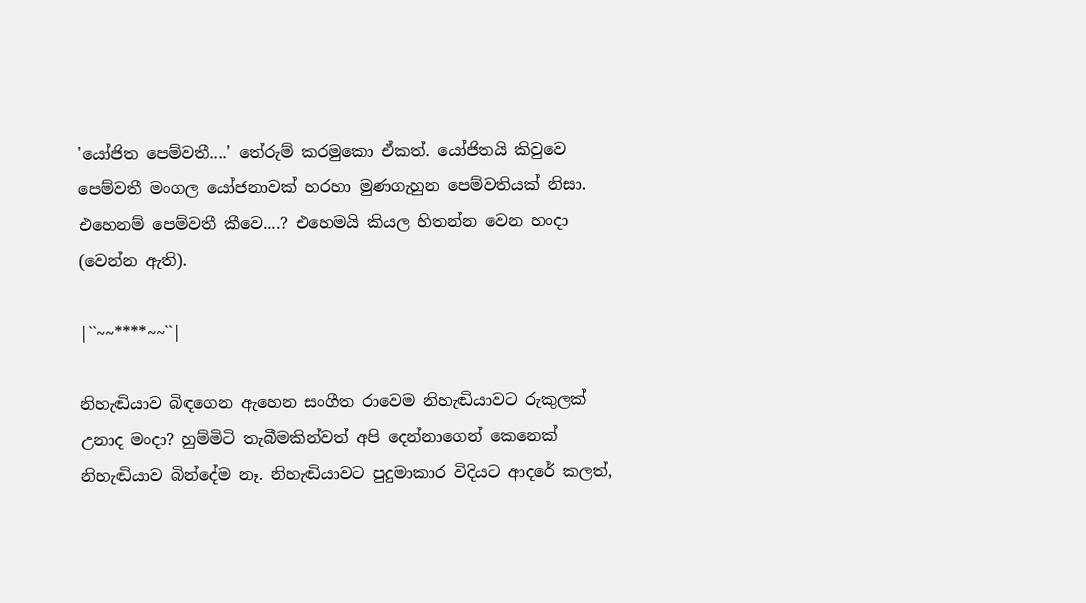'යෝජිත පෙම්වතී....' තේරුම් කරමුකො ඒකත්. යෝජිතයි කිවුවෙ පෙම්වතී මංගල යෝජනාවක් හරහා මුණගැහුන පෙම්වතියක් නිසා. එහෙනම් පෙම්වතී කීවෙ....? එහෙමයි කියල හිතන්න වෙන හංදා (වෙන්න ඇති).

|``~~****~~``|

නිහැඬියාව බිඳගෙන ඇහෙන සංගීත රාවෙම නිහැඬියාවට රුකුලක් උනාද මංදා? හුම්මිටි තැබීමකින්වත් අපි දෙන්නාගෙන් කෙනෙක් නිහැඬියාව බින්දේම නෑ. නිහැඬියාවට පුදුමාකාර විදියට ආදරේ කලත්,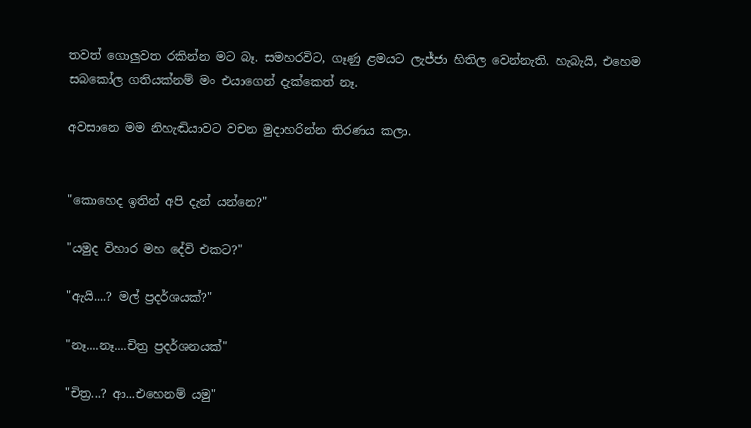තවත් ගොලුවත රකින්න මට බෑ. සමහරවිට, ගෑණු ළමයට ලැජ්ජා හිතිල වෙන්නැති. හැබැයි, එහෙම සබකෝල ගතියක්නම් මං එයාගෙන් දැක්කෙත් නෑ.

අවසානෙ මම නිහැඬියාවට වචන මුදාහරින්න තිරණය කලා.


"කොහෙද ඉතින් අපි දැන් යන්නෙ?"

"යමුද විහාර මහ දේවි එකට?"

"ඇයි....? මල් ප්‍රදර්ශයක්?"

"නෑ....නෑ....චිත්‍ර ප්‍රදර්ශනයක්"

"චිත්‍ර...? ආ...එහෙනම් යමු"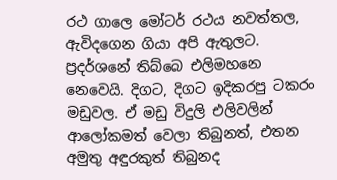රථ ගාලෙ මෝටර් රථය නවත්තල,  ඇවිදගෙන ගියා අපි ඇතුලට. ප්‍රදර්ශනේ තිබ්බෙ එලිමහනෙ නෙවෙයි. දිගට, දිගට ඉදිකරපු ටකරං මඩුවල. ඒ මඩු විදුලි එලිවලින් ආලෝකමත් වෙලා තිබුනත්, එතන අමුතු අඳුරකුත් තිබුනද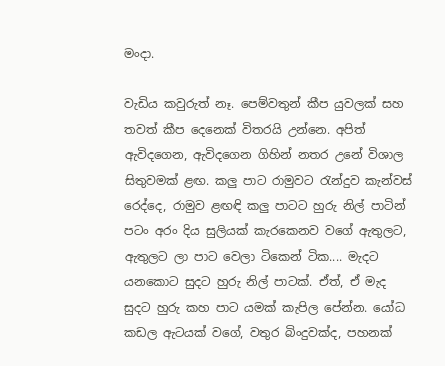මංදා.

වැඩිය කවුරුත් නෑ. පෙම්වතුන් කීප යුවලක් සහ තවත් කීප දෙනෙක් විතරයි උන්නෙ. අපිත් ඇවිදගෙන, ඇවිදගෙන ගිහින් නතර උනේ විශාල සිතුවමක් ළඟ. කලු පාට රාමුවට රැන්දුව කැන්වස් රෙද්දෙ, රාමුව ළඟඳි කලු පාටට හුරු නිල් පාටින් පටං අරං දිය සුලියක් කැරකෙනව වගේ ඇතුලට, ඇතුලට ලා පාට වෙලා ටිකෙන් ටික.... මැදට යනකොට සුදට හුරු නිල් පාටක්. ඒත්, ඒ මැද සුදට හුරු කහ පාට යමක් කැපිල පේන්න. යෝධ කඩල ඇටයක් වගේ, වතුර බිංදුවක්ද, පහනක්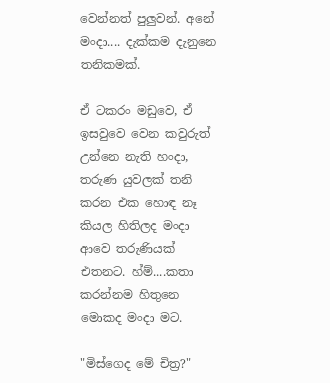වෙන්නත් පුලුවන්. අනේ මංදා.... දැක්කම දැනුනෙ තනිකමක්.

ඒ ටකරං මඩුවෙ, ඒ ඉසවුවෙ වෙන කවුරුත් උන්නෙ නැති හංදා, තරුණ යුවලක් තනි කරන එක හොඳ නෑ කියල හිතිලද මංදා ආවෙ තරුණියක් එතනට. හ්ම්....කතා කරන්නම හිතුනෙ මොකද මංදා මට.

"මිස්ගෙද මේ චිත්‍ර?"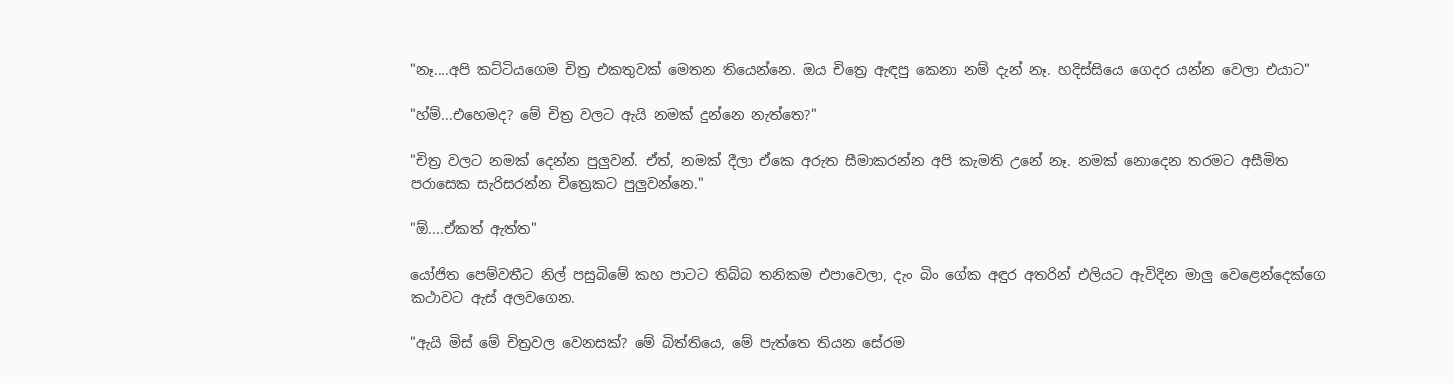"නෑ....අපි කට්ටියගෙම චිත්‍ර එකතුවක් මෙතන තියෙන්නෙ. ඔය චිත්‍රෙ ඇඳපු කෙනා නම් දැන් නෑ. හදිස්සියෙ ගෙදර යන්න වෙලා එයාට"

"හ්ම්...එහෙමද? මේ චිත්‍ර වලට ඇයි නමක් දුන්නෙ නැත්තෙ?"

"චිත්‍ර වලට නමක් දෙන්න පුලුවන්. ඒත්, නමක් දීලා ඒකෙ අරුත සීමාකරන්න අපි කැමති උනේ නෑ. නමක් නොදෙන තරමට අසීමිත පරාසෙක සැරිසරන්න චිත්‍රෙකට පුලුවන්නෙ."

"ඕ....ඒකත් ඇත්ත"

යෝජිත පෙම්වතීට නිල් පසුබිමේ කහ පාටට තිබ්බ තනිකම එපාවෙලා, දැං බිං ගේක අඳුර අතරින් එලියට ඇවිදින මාලු වෙළෙන්දෙක්ගෙ කථාවට ඇස් අලවගෙන.

"ඇයි මිස් මේ චිත්‍රවල වෙනසක්? මේ බිත්තියෙ, මේ පැත්තෙ තියන සේරම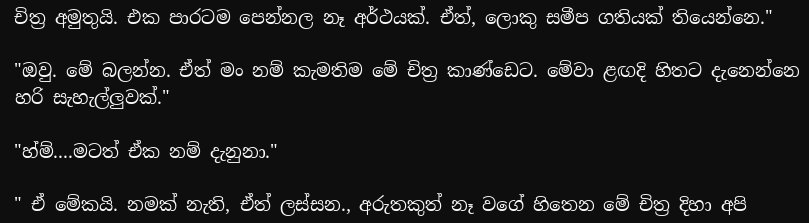චිත්‍ර අමුතුයි. එක පාරටම පෙන්නල නෑ අර්ථයක්. ඒත්, ලොකු සමීප ගතියක් තියෙන්නෙ."

"ඔවු. මේ බලන්න. ඒත් මං නම් කැමතිම මේ චිත්‍ර කාණ්ඩෙට. මේවා ළඟදි හිතට දැනෙන්නෙ හරි සැහැල්ලුවක්."

"හ්ම්....මටත් ඒක නම් දැනුනා."

" ඒ මේකයි. නමක් නැති, ඒත් ලස්සන., අරුතකුත් නෑ වගේ හිතෙන මේ චිත්‍ර දිහා අපි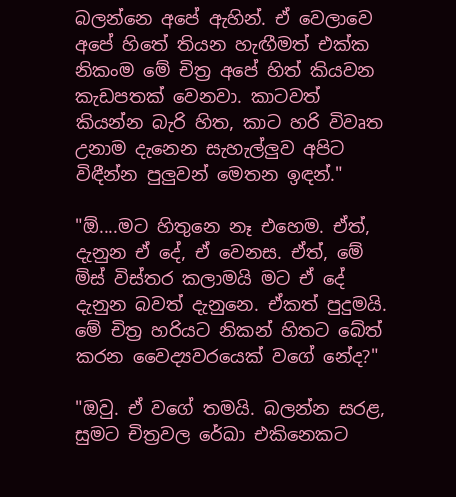බලන්නෙ අපේ ඇහින්. ඒ වෙලාවෙ අපේ හිතේ තියන හැඟීමත් එක්ක නිකංම මේ චිත්‍ර අපේ හිත් කියවන කැඩපතක් වෙනවා. කාටවත් කියන්න බැරි හිත, කාට හරි විවෘත උනාම දැනෙන සැහැල්ලුව අපිට විඳීන්න පුලුවන් මෙතන ඉඳන්."

"ඕ....මට හිතුනෙ නෑ එහෙම. ඒත්, දැනුන ඒ දේ, ඒ වෙනස. ඒත්, මේ මිස් විස්තර කලාමයි මට ඒ දේ දැනුන බවත් දැනුනෙ. ඒකත් පුදුමයි. මේ චිත්‍ර හරියට නිකන් හිතට බේත් කරන වෛද්‍යවරයෙක් වගේ නේද?"

"ඔවු. ඒ වගේ තමයි. බලන්න සරළ, සුමට චිත්‍රවල රේඛා එකිනෙකට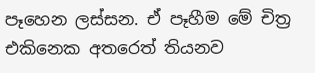පෑහෙන ලස්සන. ඒ පෑහීම මේ චිත්‍ර එකිනෙක අතරෙත් තියනව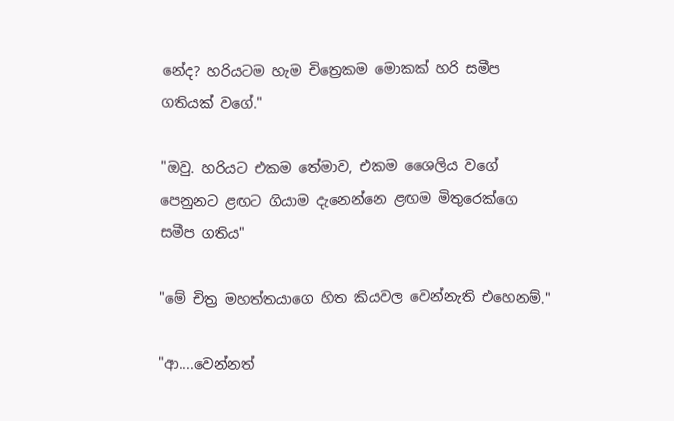නේද? හරියටම හැම චිත්‍රෙකම මොකක් හරි සමීප ගතියක් වගේ."

"ඔවු. හරියට එකම තේමාව, එකම ශෛලිය වගේ පෙනුනට ළඟට ගියාම දැනෙන්නෙ ළඟම මිතුරෙක්ගෙ සමීප ගතිය"

"මේ චිත්‍ර මහත්තයාගෙ හිත කියවල වෙන්නැති එහෙනම්."

"ආ....වෙන්නත්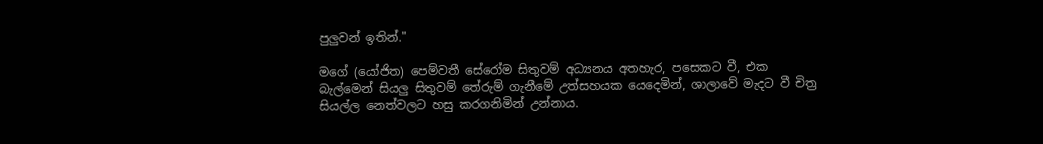පුලුවන් ඉතින්."

මගේ (යෝජිත) පෙම්වතී සේරෝම සිතුවම් අධ්‍යනය අතහැර, පසෙකට වී, එක බැල්මෙන් සියලු සිතුවම් තේරුම් ගැනීමේ උත්සහයක යෙදෙමින්, ශාලාවේ මැදට වී චිත්‍ර සියල්ල නෙත්වලට හසු කරගනිමින් උන්නාය.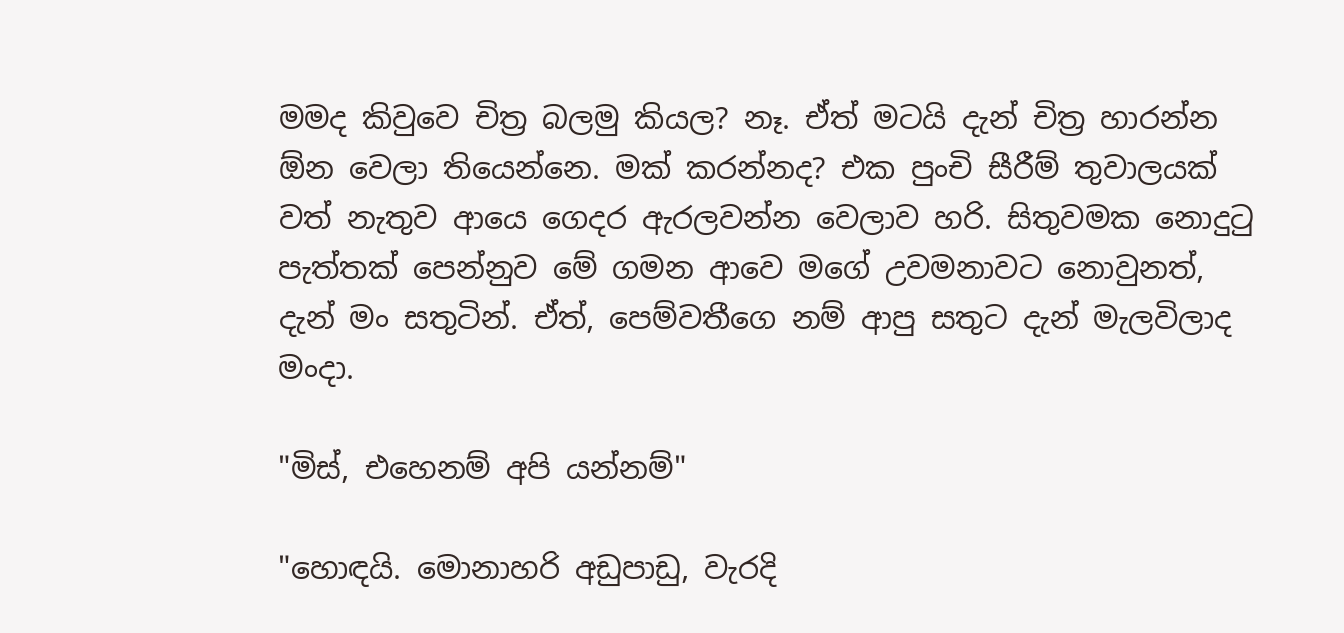මමද කිවුවෙ චිත්‍ර බලමු කියල? නෑ. ඒත් මටයි දැන් චිත්‍ර හාරන්න ඕන වෙලා තියෙන්නෙ. මක් කරන්නද? එක පුංචි සීරීම් තුවාලයක් වත් නැතුව ආයෙ ගෙදර ඇරලවන්න වෙලාව හරි. සිතුවමක නොදුටු පැත්තක් පෙන්නුව මේ ගමන ආවෙ මගේ උවමනාවට නොවුනත්, දැන් මං සතුටින්. ඒත්, පෙම්වතීගෙ නම් ආපු සතුට දැන් මැලවිලාද මංදා.

"මිස්, එහෙනම් අපි යන්නම්"

"හොඳයි. මොනාහරි අඩුපාඩු, වැරදි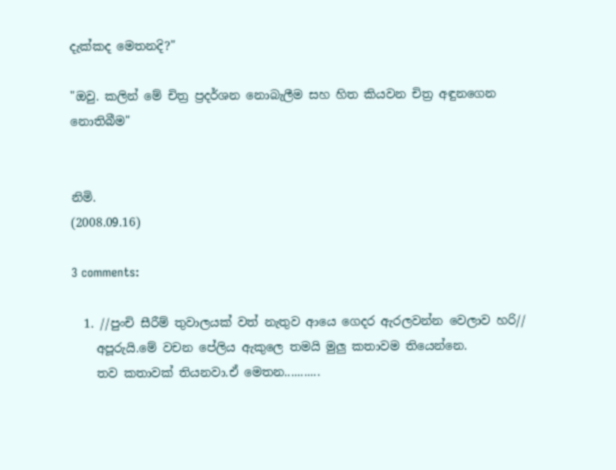දැක්කද මෙතනදි?"

"ඔවු. කලින් මේ චිත්‍ර ප්‍රදර්ශන නොබැලීම සහ හිත කියවන චිත්‍ර අඳුනගෙන නොතිබීම"


නිමි.
(2008.09.16)

3 comments:

  1. //පුංචි සීරීම් තුවාලයක් වත් නැතුව ආයෙ ගෙදර ඇරලවන්න වෙලාව හරි//
    අපූරුයි.මේ වචන පේලිය ඇකුලෙ තමයි මුලු කතාවම තියෙන්නෙ.
    තව කතාවක් තියනවා.ඒ මෙතන...........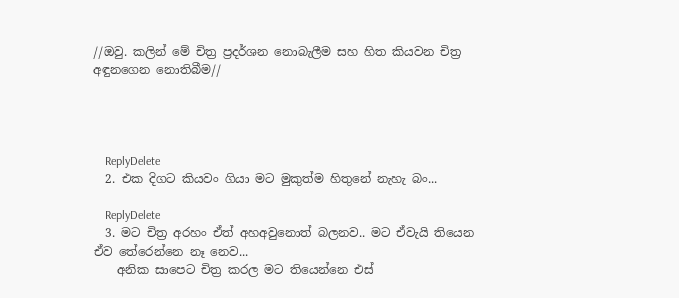//ඔවු. කලින් මේ චිත්‍ර ප්‍රදර්ශන නොබැලීම සහ හිත කියවන චිත්‍ර අඳුනගෙන නොතිබීම//




    ReplyDelete
  2. එක දිගට කියවං ගියා මට මුකුත්ම හිතුනේ නැහැ බං...

    ReplyDelete
  3. මට චිත්‍ර අරහං ඒත් අහඅවුනොත් බලනව.. මට ඒවැයි තියෙන ඒව තේරෙන්නෙ නෑ නෙව...
    අනික සාපෙට චිත්‍ර කරල මට තියෙන්නෙ එස්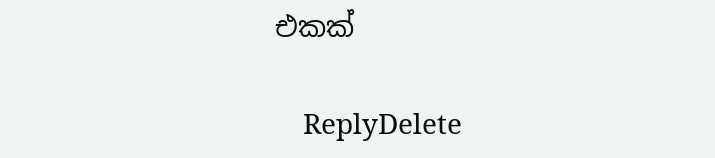එකක්

    ReplyDelete